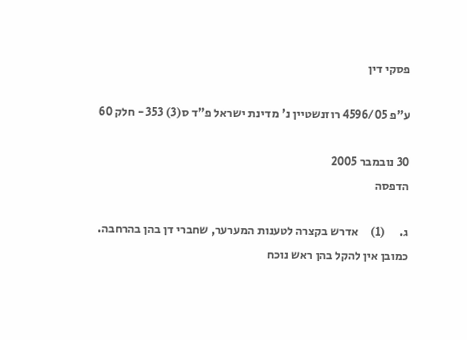פסקי דין

ע"פ 4596/05 רוזנשטיין נ' מדינת ישראל פ"ד ס(3) 353 - חלק 60

30 נובמבר 2005
הדפסה

ג.      (1)     אדרש בקצרה לטענות המערער, שחברי דן בהן בהרחבה.  כמובן אין להקל בהן ראש נוכח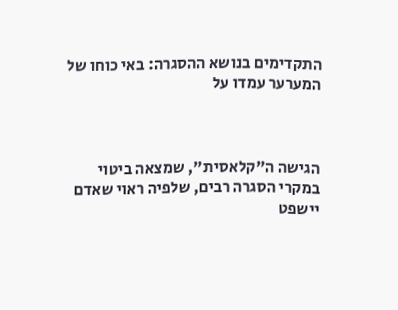התקדימים בנושא ההסגרה: באי כוחו של המערער עמדו על



הגישה ה"קלאסית", שמצאה ביטוי במקרי הסגרה רבים, שלפיה ראוי שאדם יישפט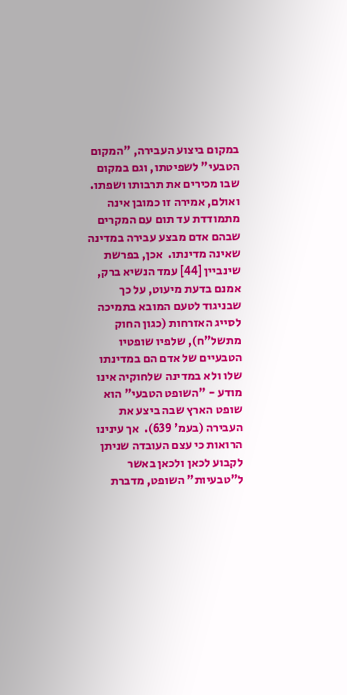במקום ביצוע העבירה, "המקום הטבעי" לשפיטתו, וגם במקום שבו מכירים את תרבותו ושפתו.  ואולם, אמירה זו כמובן אינה מתמודדת עד תום עם המקרים שבהם אדם מבצע עבירה במדינה שאינה מדינתו.  אכן, בפרשת שינביין [44] עמד הנשיא ברק, אמנם בדעת מיעוט, על כך שבניגוד לטעם המובא בתמיכה לסייג האזרחות (כגון החוק מתשל"ח), שלפיו שופטיו הטבעיים של אדם הם במדינתו שלו ולא במדינה שלחוקיה אינו מודע - "השופט הטבעי" הוא שופט הארץ שבה ביצע את העבירה (בעמ' 639).  אך עינינו הרואות כי עצם העובדה שניתן לקבוע לכאן ולכאן באשר ל"טבעיות" השופט, מדברת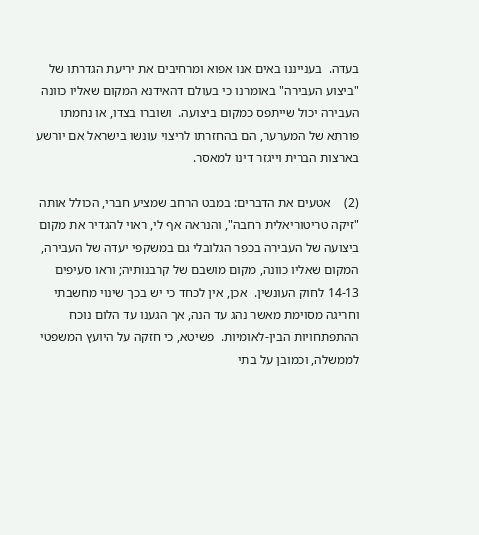בעדה.  בענייננו באים אנו אפוא ומרחיבים את יריעת הגדרתו של "ביצוע העבירה" באומרנו כי בעולם דהאידנא המקום שאליו כוונה העבירה יכול שייתפס כמקום ביצועה.  ושוברו בצדו, או נחמתו פורתא של המערער, הם בהחזרתו לריצוי עונשו בישראל אם יורשע בארצות הברית וייגזר דינו למאסר.

(2)    אטעים את הדברים: במבט הרחב שמציע חברי, הכולל אותה "זיקה טריטוריאלית רחבה", והנראה אף לי, ראוי להגדיר את מקום ביצועה של העבירה בכפר הגלובלי גם במשקפי יעדה של העבירה, המקום שאליו כוונה, מקום מושבם של קרבנותיה; וראו סעיפים 14-13 לחוק העונשין.  אכן, אין לכחד כי יש בכך שינוי מחשבתי וחריגה מסוימת מאשר נהג עד הנה, אך הגענו עד הלום נוכח ההתפתחויות הבין-לאומיות.  פשיטא, כי חזקה על היועץ המשפטי לממשלה, וכמובן על בתי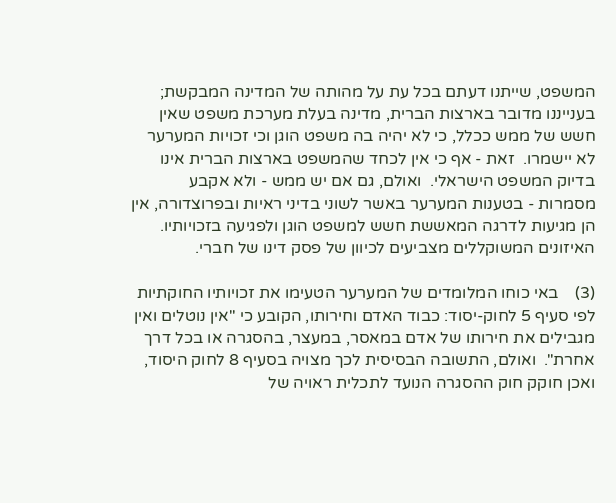המשפט, שייתנו דעתם בכל עת על מהותה של המדינה המבקשת; בענייננו מדובר בארצות הברית, מדינה בעלת מערכת משפט שאין חשש של ממש ככלל, כי לא יהיה בה משפט הוגן וכי זכויות המערער לא יישמרו.  זאת - אף כי אין לכחד שהמשפט בארצות הברית אינו בדיוק המשפט הישראלי.  ואולם, גם אם יש ממש - ולא אקבע מסמרות - בטענות המערער באשר לשוני בדיני ראיות ובפרוצדורה, אין הן מגיעות לדרגה המאששת חשש למשפט הוגן ולפגיעה בזכויותיו.  האיזונים המשוקללים מצביעים לכיוון של פסק דינו של חברי.

(3)    באי כוחו המלומדים של המערער הטעימו את זכויותיו החוקתיות לפי סעיף 5 לחוק-יסוד: כבוד האדם וחירותו, הקובע כי "אין נוטלים ואין מגבילים את חירותו של אדם במאסר, במעצר, בהסגרה או בכל דרך אחרת".  ואולם, התשובה הבסיסית לכך מצויה בסעיף 8 לחוק היסוד, ואכן חוקק חוק ההסגרה הנועד לתכלית ראויה של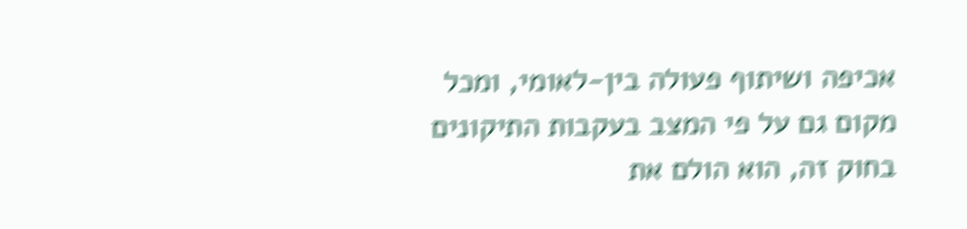אכיפה ושיתוף פעולה בין-לאומי, ומכל מקום גם על פי המצב בעקבות התיקונים בחוק זה, הוא הולם את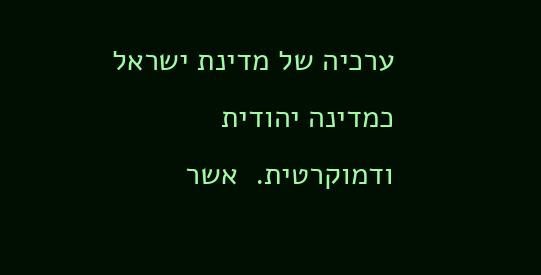ערכיה של מדינת ישראל כמדינה יהודית ודמוקרטית.  אשר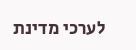לערכי מדינת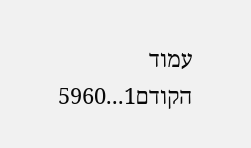עמוד הקודם1...5960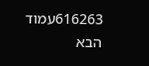616263עמוד הבא